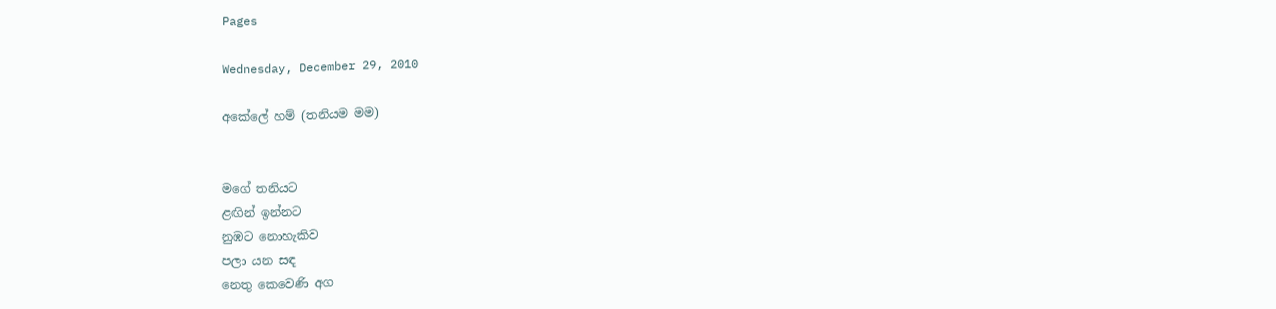Pages

Wednesday, December 29, 2010

අකේලේ හම් (තනියම මම)


මගේ තනියට
ළඟින් ඉන්නට
නුඹට නොහැකිව
පලා යන සඳ
නෙතු කෙවෙණි අග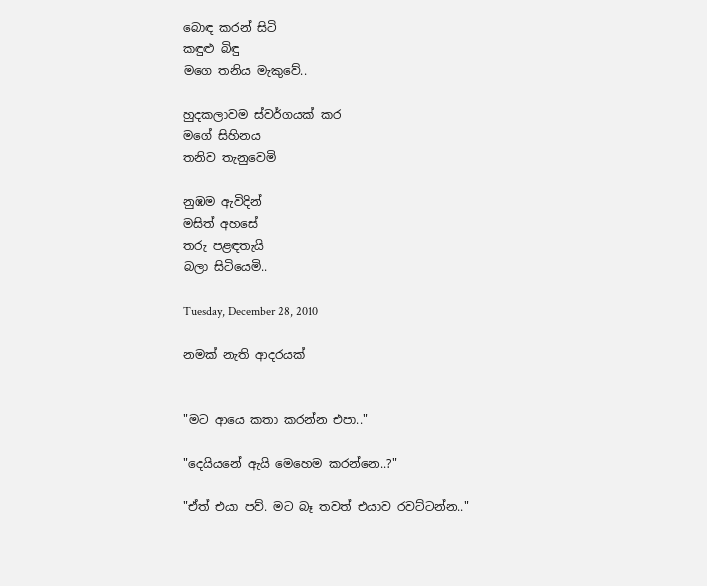බොඳ කරන් සිටි
කඳුළු බිඳු
මගෙ තනිය මැකුවේ..

හුදකලාවම ස්වර්ගයක් කර
මගේ සිහිනය
තනිව තැනුවෙමි

නුඹම ඇවිදින්
මසිත් අහසේ
තරු පළඳතැයි
බලා සිටියෙමි..

Tuesday, December 28, 2010

නමක් නැති ආදරයක්


"මට ආයෙ කතා කරන්න එපා.."

"දෙයියනේ ඇයි මෙහෙම කරන්නෙ..?"

"ඒත් එයා පව්. මට බෑ තවත් එයාව රවට්ටන්න.."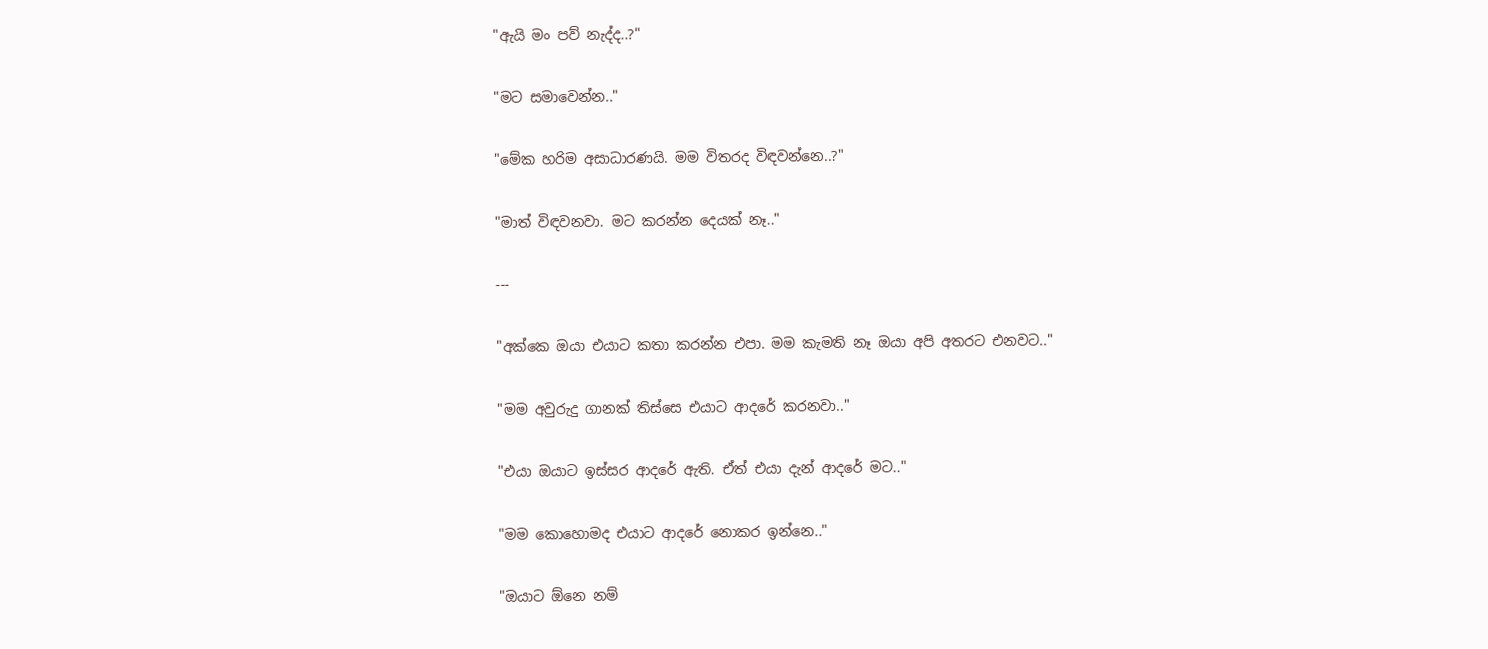"ඇයි මං පව් නැද්ද..?"

"මට සමාවෙන්න.."

"මේක හරිම අසාධාරණයි. මම විතරද විඳවන්නෙ..?"

"මාත් විඳවනවා. මට කරන්න දෙයක් නෑ.."

---

"අක්කෙ ඔයා එයාට කතා කරන්න එපා. මම කැමති නෑ ඔයා අපි අතරට එනවට.."

"මම අවුරුදු ගානක් තිස්සෙ එයාට ආදරේ කරනවා.."

"එයා ඔයාට ඉස්සර ආදරේ ඇති. ඒත් එයා දැන් ආදරේ මට.."

"මම කොහොමද එයාට ආදරේ නොකර ඉන්නෙ.."

"ඔයාට ඕනෙ නම්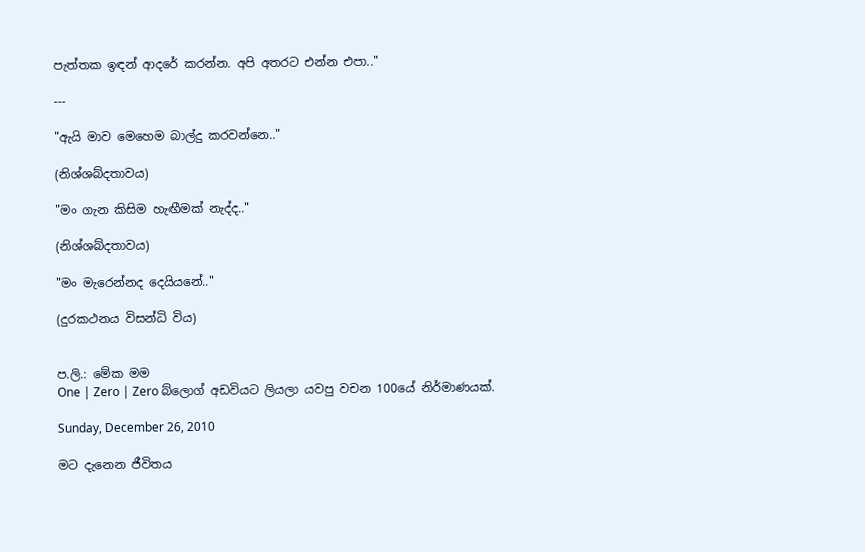පැත්තක ඉඳන් ආදරේ කරන්න. අපි අතරට එන්න එපා.."

---

"ඇයි මාව මෙහෙම බාල්දු කරවන්නෙ.."

(නිශ්ශබ්දතාවය)

"මං ගැන කිසිම හැඟීමක් නැද්ද.."

(නිශ්ශබ්දතාවය)

"මං මැරෙන්නද දෙයියනේ.."

(දුරකථනය විසන්ධි විය)


ප.ලි.: මේක මම
One | Zero | Zero බ්ලොග් අඩවියට ලියලා යවපු වචන 100යේ නිර්මාණයක්.

Sunday, December 26, 2010

මට දැනෙන ජීවිතය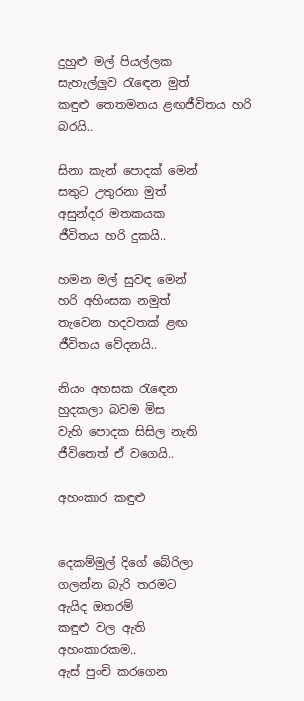දුහුළු මල් පියල්ලක
සැහැල්ලුව රැඳෙන මුත්
කඳුළු තෙතමනය ළඟජීවිතය හරි බරයි..

සිනා කැන් පොදක් මෙන්
සතුට උතුරනා මුත්
අසුන්දර මතකයක
ජීවිතය හරි දුකයි..

හමන මල් සුවඳ මෙන්
හරි අහිංසක නමුත්
තැවෙන හදවතක් ළඟ
ජීවිතය වේදනයි..

නියං අහසක රැඳෙන
හුදකලා බවම මිස
වැහි පොදක සිසිල නැති
ජීවිතෙත් ඒ වගෙයි..

අහංකාර කඳුළු


දෙකම්මුල් දිගේ බේරිලා
ගලන්න බැරි තරමට
ඇයිද ඔතරම්
කඳුළු වල ඇති
අහංකාරකම..
ඇස් පුංචි කරගෙන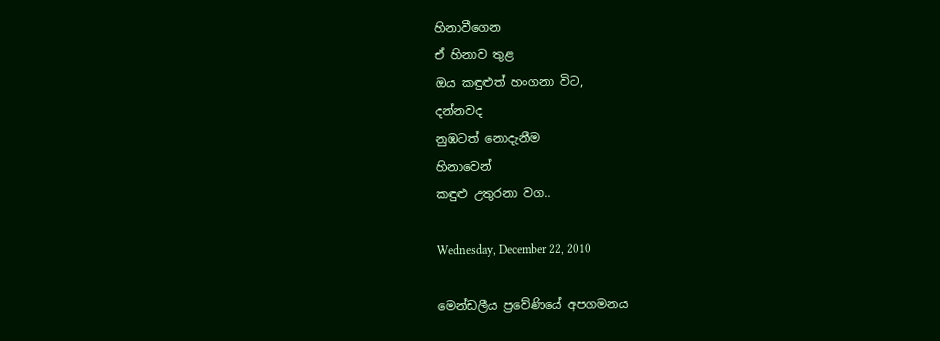හිනාවීගෙන
ඒ හිනාව තුළ
ඔය කඳුළුත් හංගනා විට,
දන්නවද
නුඹටත් නොදැනීම
හිනාවෙන්
කඳුළු උතුරනා වග..

Wednesday, December 22, 2010

මෙන්ඩලීය ප්‍රවේණියේ අපගමනය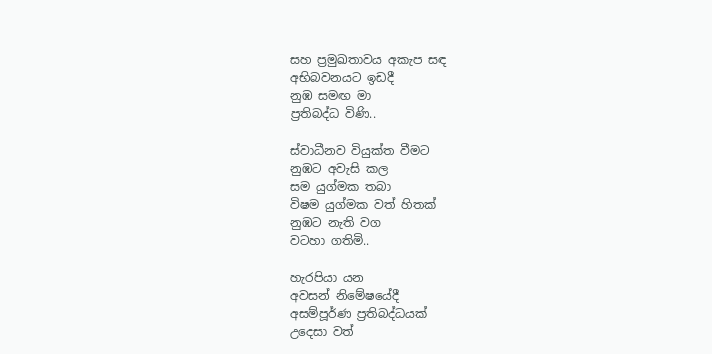සහ ප්‍රමුඛතාවය අකැප සඳ
අභිබවනයට ඉඩදී
නුඹ සමඟ මා
ප්‍රතිබද්ධ විණි..

ස්වාධීනව වියුක්ත වීමට
නුඹට අවැසි කල
සම යුග්මක තබා
විෂම යුග්මක වත් හිතක්
නුඹට නැති වග
වටහා ගතිමි..

හැරපියා යන
අවසන් නිමේෂයේදී
අසම්පූර්ණ ප්‍රතිබද්ධයක්
උදෙසා වත්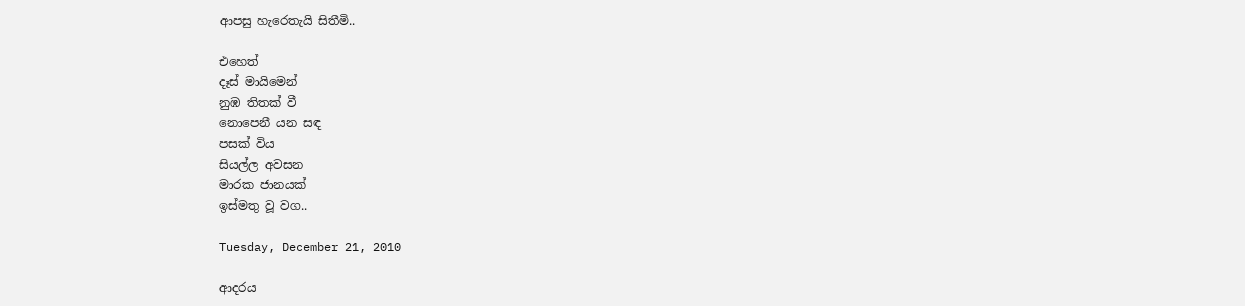ආපසු හැරෙතැයි සිතීමි..

එහෙත්
දෑස් මායිමෙන්
නුඹ තිතක් වී
නොපෙනී යන සඳ
පසක් විය
සියල්ල අවසන
මාරක ජානයක්
ඉස්මතු වූ වග..

Tuesday, December 21, 2010

ආදරය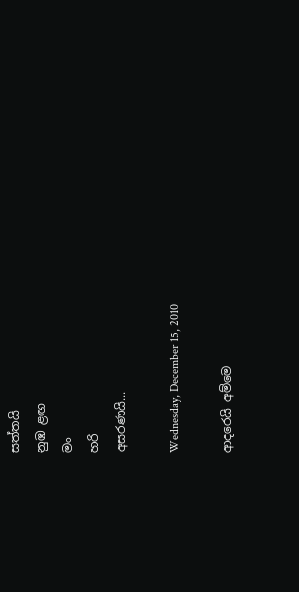සත්තයි
නුඹ ළඟ
මං
හරි
අසරණයි...

Wednesday, December 15, 2010

ආදරෙයි අම්මෙ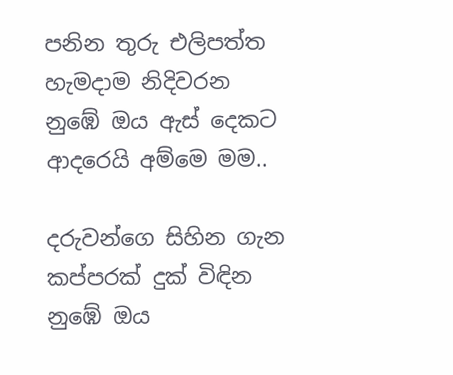පනින තුරු එලිපත්ත
හැමදාම නිදිවරන
නුඹේ ඔය ඇස් දෙකට
ආදරෙයි අම්මෙ මම..

දරුවන්ගෙ සිහින ගැන
කප්පරක් දුක් විඳින
නුඹේ ඔය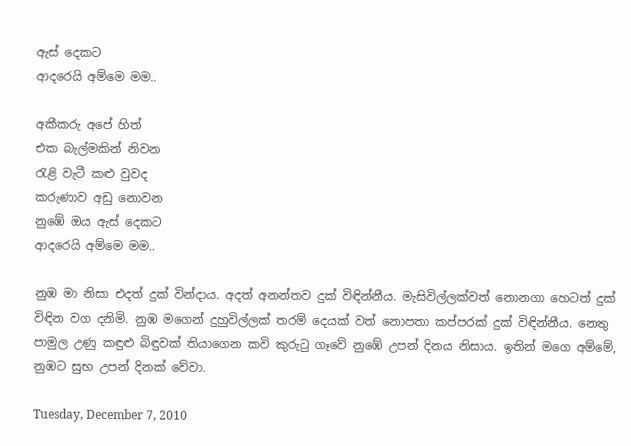ඇස් දෙකට
ආදරෙයි අම්මෙ මම..

අකීකරු අපේ හිත්
එක බැල්මකින් නිවන
රැළි වැටී කළු වුවද
කරුණාව අඩු නොවන
නුඹේ ඔය ඇස් දෙකට
ආදරෙයි අම්මෙ මම..

නුඹ මා නිසා එදත් දුක් වින්දාය. අදත් අනන්තව දුක් විඳින්නීය. මැසිවිල්ලක්වත් නොනගා හෙටත් දුක් විඳින වග දනිමි. නුඹ මගෙන් දුහුවිල්ලක් තරම් දෙයක් වත් නොපතා කප්පරක් දුක් විඳින්නීය. නෙතු පාමුල උණු කඳුළු බිඳුවක් තියාගෙන කවි කුරුටු ගෑවේ නුඹේ උපන් දිනය නිසාය. ඉතින් මගෙ අම්මේ, නුඹට සුභ උපන් දිනක් වේවා.

Tuesday, December 7, 2010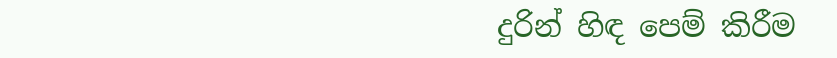දුරින් හිඳ පෙම් කිරීම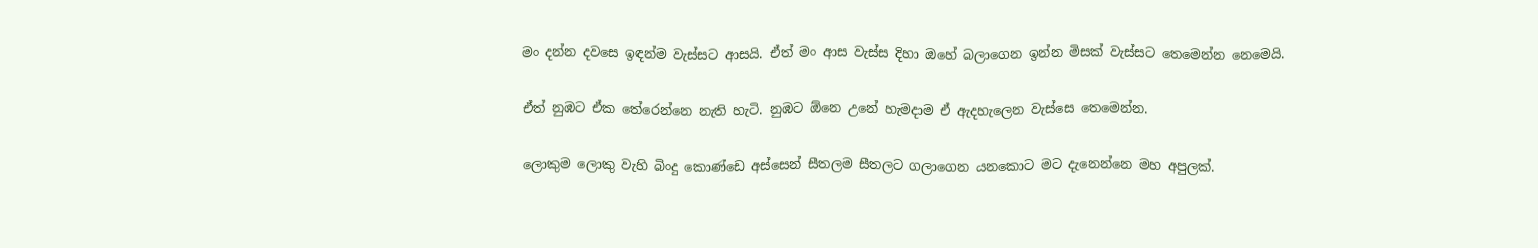මං දන්න දවසෙ ඉඳන්ම වැස්සට ආසයි. ඒත් මං ආස වැස්ස දිහා ඔහේ බලාගෙන ඉන්න මිසක් වැස්සට තෙමෙන්න නෙමෙයි.

ඒත් නුඹට ඒක තේරෙන්නෙ නැති හැටි. නුඹට ඕනෙ උනේ හැමදාම ඒ ඇදහැලෙන වැස්සෙ තෙමෙන්න.

ලොකුම ලොකු වැහි බිංදු කොණ්ඩෙ අස්සෙන් සීතලම සීතලට ගලාගෙන යනකොට මට දැනෙන්නෙ මහ අපුලක්.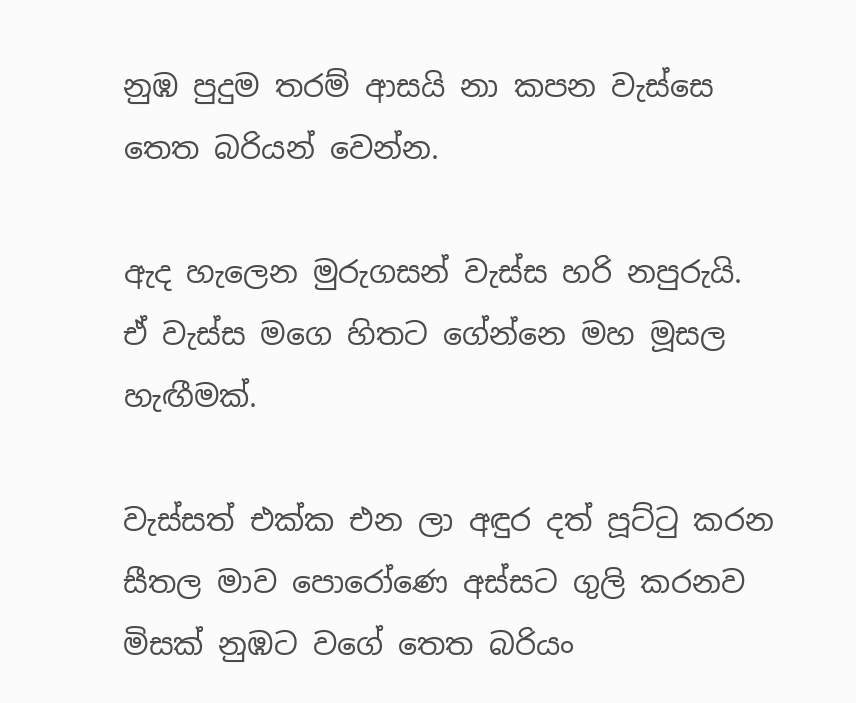නුඹ පුදුම තරම් ආසයි නා කපන වැස්සෙ තෙත බරියන් වෙන්න.

ඇද හැලෙන මුරුගසන් වැස්ස හරි නපුරුයි. ඒ වැස්ස මගෙ හිතට ගේන්නෙ මහ මූසල හැඟීමක්.

වැස්සත් එක්ක එන ලා අඳුර දත් පූට්ටු කරන සීතල මාව පොරෝණෙ අස්සට ගුලි කරනව මිසක් නුඹට වගේ තෙත බරියං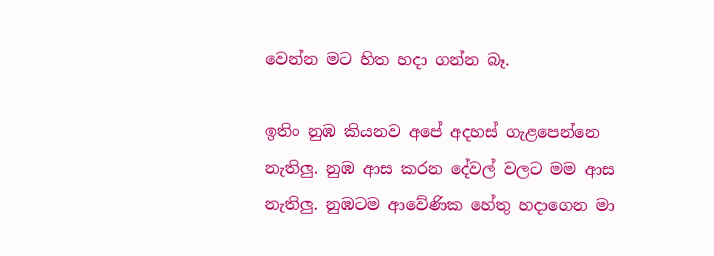වෙන්න මට හිත හදා ගන්න බෑ.

ඉතිං නුඹ කියනව අපේ අදහස් ගැළපෙන්නෙ නැතිලු. නුඹ ආස කරන දේවල් වලට මම ආස නැතිලු. නුඹටම ආවේණික හේතු හදාගෙන මා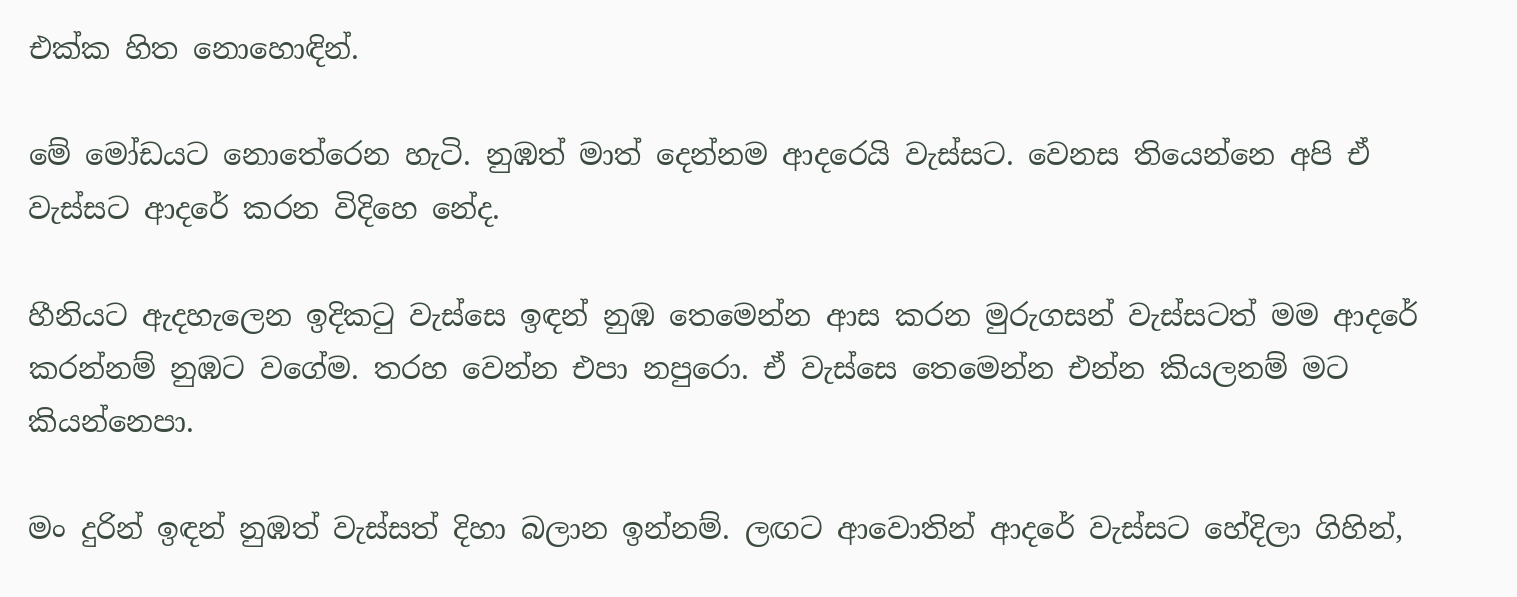එක්ක හිත නොහොඳින්.

මේ මෝඩයට නොතේරෙන හැටි. නුඹත් මාත් දෙන්නම ආදරෙයි වැස්සට. වෙනස තියෙන්නෙ අපි ඒ වැස්සට ආදරේ කරන විදිහෙ නේද.

හීනියට ඇදහැලෙන ඉදිකටු වැස්සෙ ඉඳන් නුඹ තෙමෙන්න ආස කරන මුරුගසන් වැස්සටත් මම ආදරේ කරන්නම් නුඹට වගේම. තරහ වෙන්න එපා නපුරො. ඒ වැස්සෙ තෙමෙන්න එන්න කියලනම් මට කියන්නෙපා.

මං දුරින් ඉඳන් නුඹත් වැස්සත් දිහා බලාන ඉන්නම්. ලඟට ආවොතින් ආදරේ වැස්සට හේදිලා ගිහින්,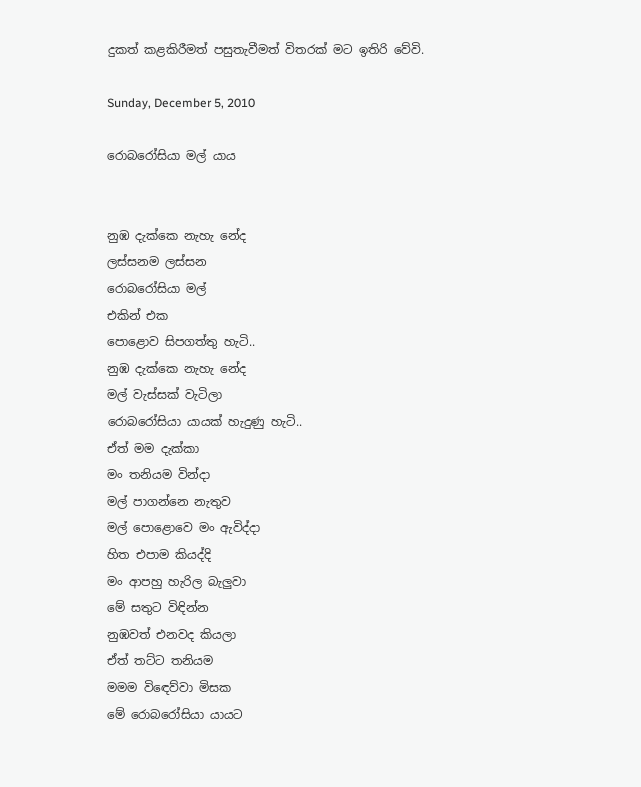දුකත් කළකිරීමත් පසුතැවීමත් විතරක් මට ඉතිරි වේවි.

Sunday, December 5, 2010

රොබරෝසියා මල් යාය


නුඹ දැක්කෙ නැහැ නේද
ලස්සනම ලස්සන
රොබරෝසියා මල්
එකින් එක
පොළොව සිපගත්තු හැටි..
නුඹ දැක්කෙ නැහැ නේද
මල් වැස්සක් වැටිලා
රොබරෝසියා යායක් හැදුණු හැටි..
ඒත් මම දැක්කා
මං තනියම වින්දා
මල් පාගන්නෙ නැතුව
මල් පොළොවෙ මං ඇවිද්දා
හිත එපාම කියද්දි
මං ආපහු හැරිල බැලුවා
මේ සතුට විඳින්න
නුඹවත් එනවද කියලා
ඒත් තට්ට තනියම
මමම විඳෙව්වා මිසක
මේ රොබරෝසියා යායට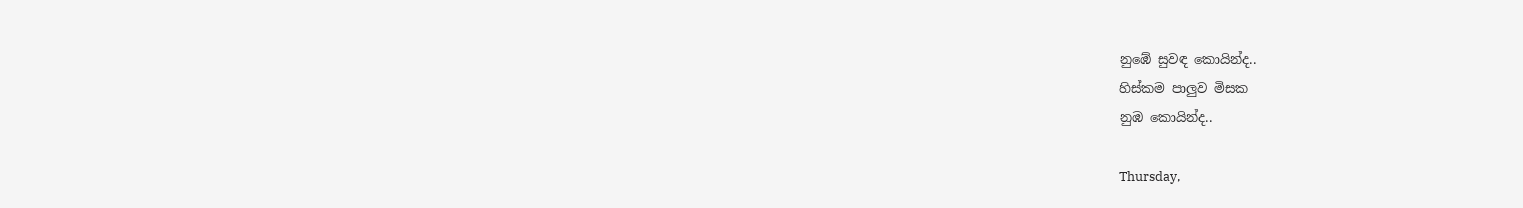නුඹේ සුවඳ කොයින්ද..
හිස්කම පාලුව මිසක
නුඹ කොයින්ද..

Thursday,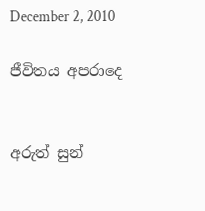December 2, 2010

ජීවිතය අපරාදෙ


අරුත් සුන්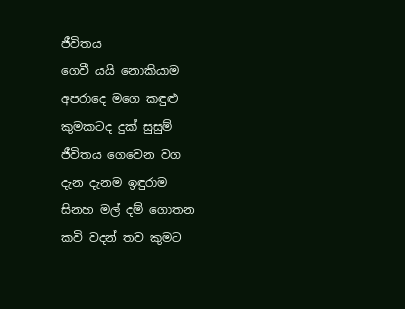ජීවිතය
ගෙවී යයි නොකියාම
අපරාදෙ මගෙ කඳුළු
කුමකටද දුක් සුසුම්
ජීවිතය ගෙවෙන වග
දැන දැනම ඉඳුරාම
සිනහ මල් දම් ගොතන
කවි වදන් තව කුමට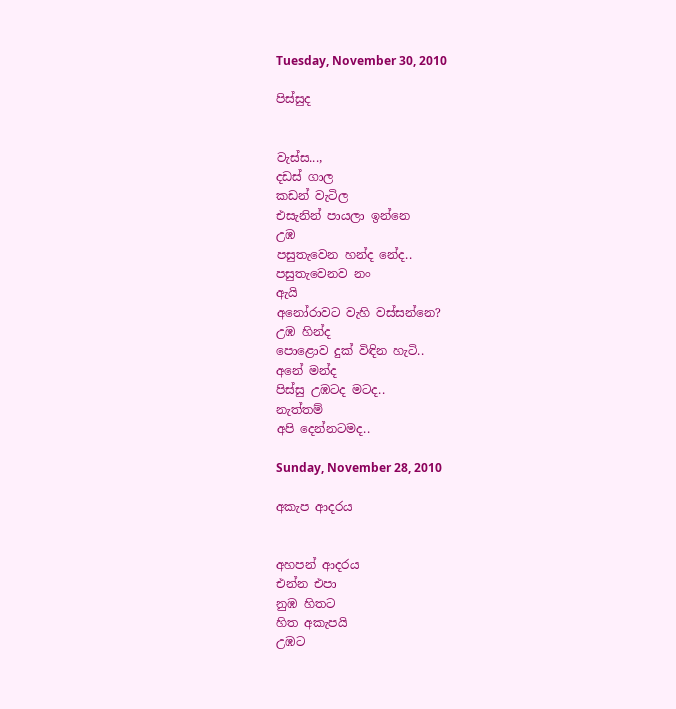Tuesday, November 30, 2010

පිස්සුද


වැස්ස...,
දඩස් ගාල
කඩන් වැටිල
එසැනින් පායලා ඉන්නෙ
උඹ
පසුතැවෙන හන්ද නේද..
පසුතැවෙනව නං
ඇයි
අනෝරාවට වැහි වස්සන්නෙ?
උඹ හින්ද
පොළොව දුක් විඳින හැටි..
අනේ මන්ද
පිස්සු උඹටද මටද..
නැත්තම්
අපි දෙන්නටමද..

Sunday, November 28, 2010

අකැප ආදරය


අහපන් ආදරය
එන්න එපා
නුඹ හිතට
හිත අකැපයි
උඹට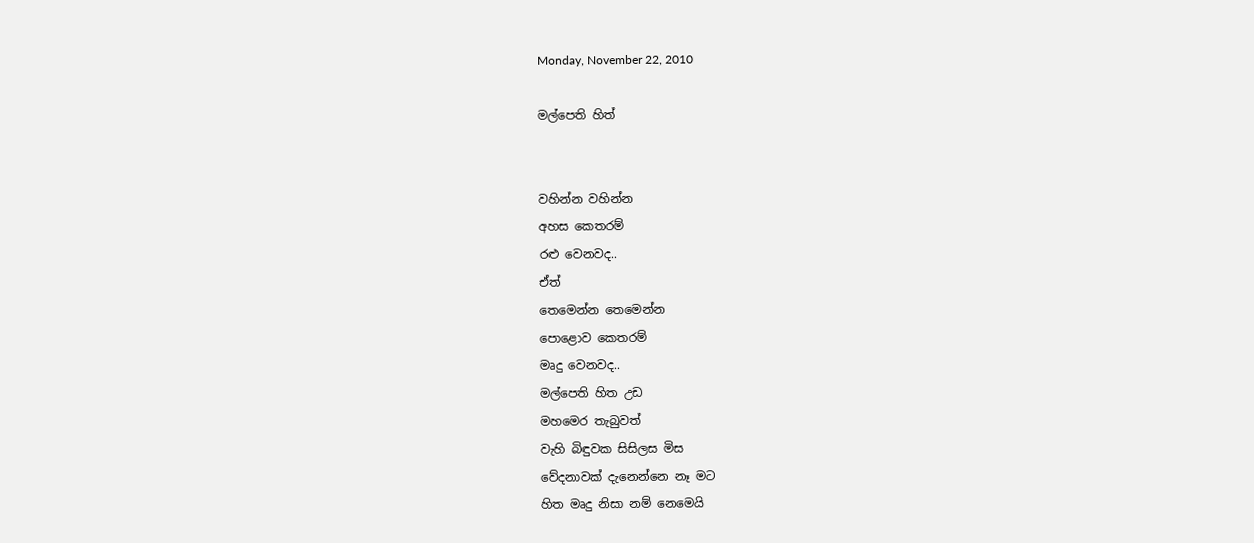Monday, November 22, 2010

මල්පෙති හිත්


වහින්න වහින්න
අහස කෙතරම්
රළු වෙනවද..
ඒත්
තෙමෙන්න තෙමෙන්න
පොළොව කෙතරම්
මෘදු වෙනවද..
මල්පෙති හිත උඩ
මහමෙර තැබුවත්
වැහි බිඳුවක සිසිලස මිස
වේදනාවක් දැනෙන්නෙ නෑ මට
හිත මෘදු නිසා නම් නෙමෙයි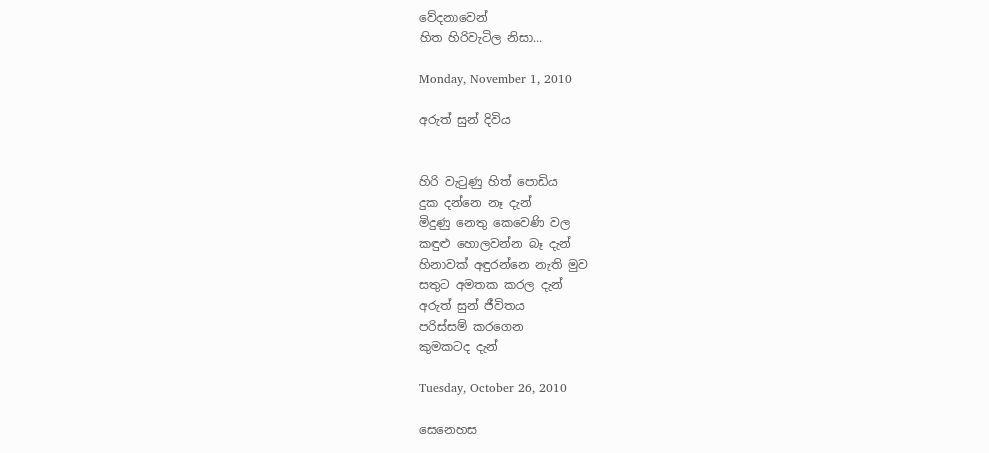වේදනාවෙන්
හිත හිරිවැටිල නිසා...

Monday, November 1, 2010

අරුත් සුන් දිවිය


හිරි වැටුණු හිත් පොඩිය
දුක දන්නෙ නෑ දැන්
මිදුණු නෙතු කෙවෙණි වල
කඳුළු හොලවන්න බෑ දැන්
හිනාවක් අඳුරන්නෙ නැති මුව
සතුට අමතක කරල දැන්
අරුත් සුන් ජීවිතය
පරිස්සම් කරගෙන
කුමකටද දැන්

Tuesday, October 26, 2010

සෙනෙහස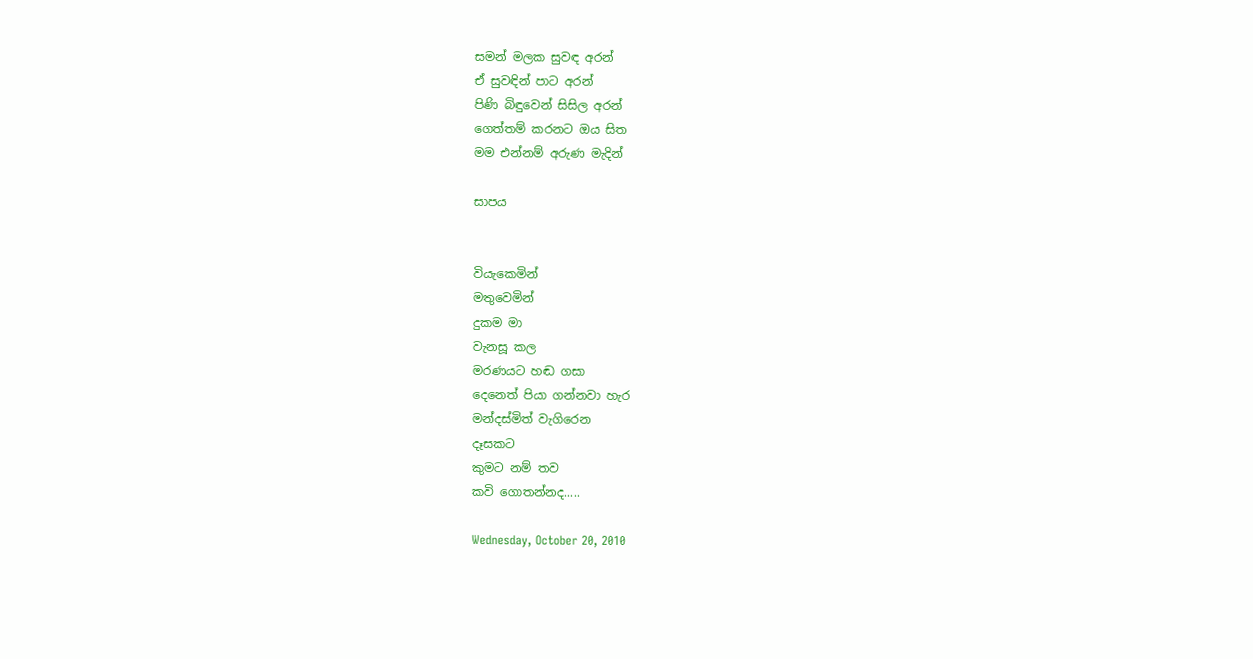සමන් මලක සුවඳ අරන්
ඒ සුවඳින් පාට අරන්
පිණි බිඳුවෙන් සිසිල අරන්
ගෙත්තම් කරනට ඔය සිත
මම එන්නම් අරුණ මැදින්

සාපය


වියැකෙමින්
මතුවෙමින්
දුකම මා
වැනසූ කල
මරණයට හඬ ගසා
දෙනෙත් පියා ගන්නවා හැර
මන්දස්මිත් වැගිරෙන
දෑසකට
කුමට නම් තව
කවි ගොතන්නද.....

Wednesday, October 20, 2010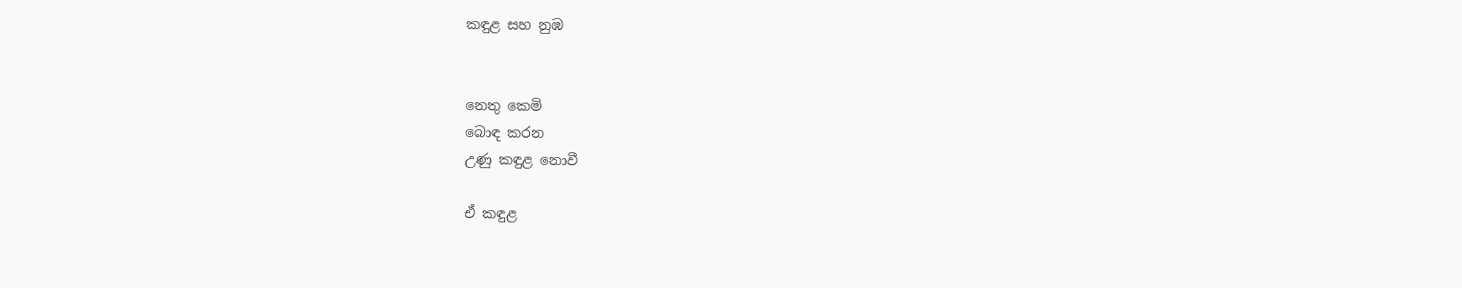කඳුළ සහ නුඹ


නෙතු කෙමි
බොඳ කරන
උණු කඳුළ නොවී

ඒ කඳුළ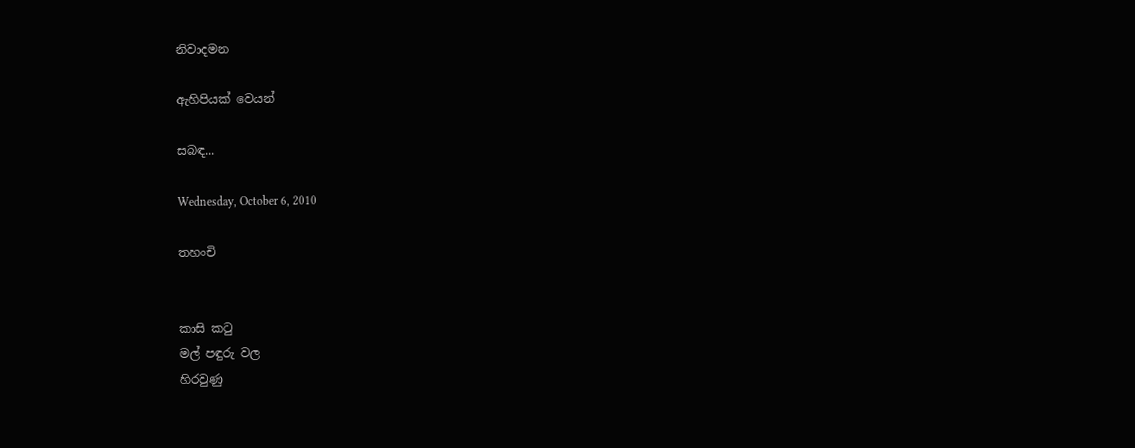නිවාදමන

ඇහිපියක් වෙයන්

සබඳ...

Wednesday, October 6, 2010

තහංචි


කාසි කටු
මල් පඳුරු වල
හිරවුණු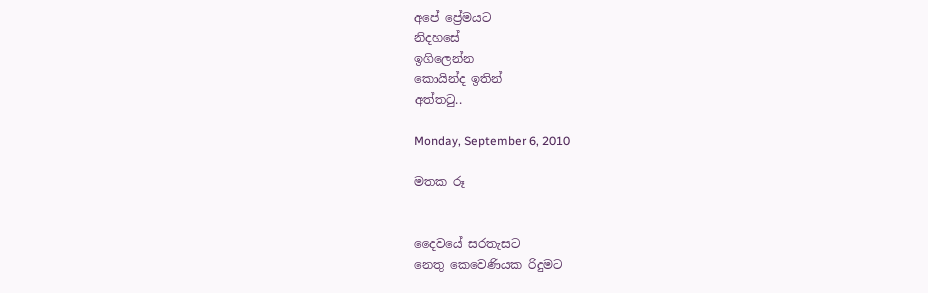අපේ ප්‍රේමයට
නිදහසේ
ඉගිලෙන්න
කොයින්ද ඉතින්
අත්තටු..

Monday, September 6, 2010

මතක රූ


දෛවයේ සරතැසට
නෙතු කෙවෙණියක රිදුමට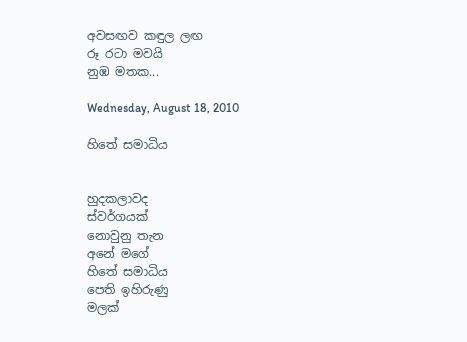අවසඟව කඳුල ලඟ
රූ රටා මවයි
නුඹ මතක...

Wednesday, August 18, 2010

හිතේ සමාධිය


හුදකලාවද
ස්වර්ගයක්
නොවුනු තැන
අනේ මගේ
හිතේ සමාධිය
පෙති ඉහිරුණු
මලක්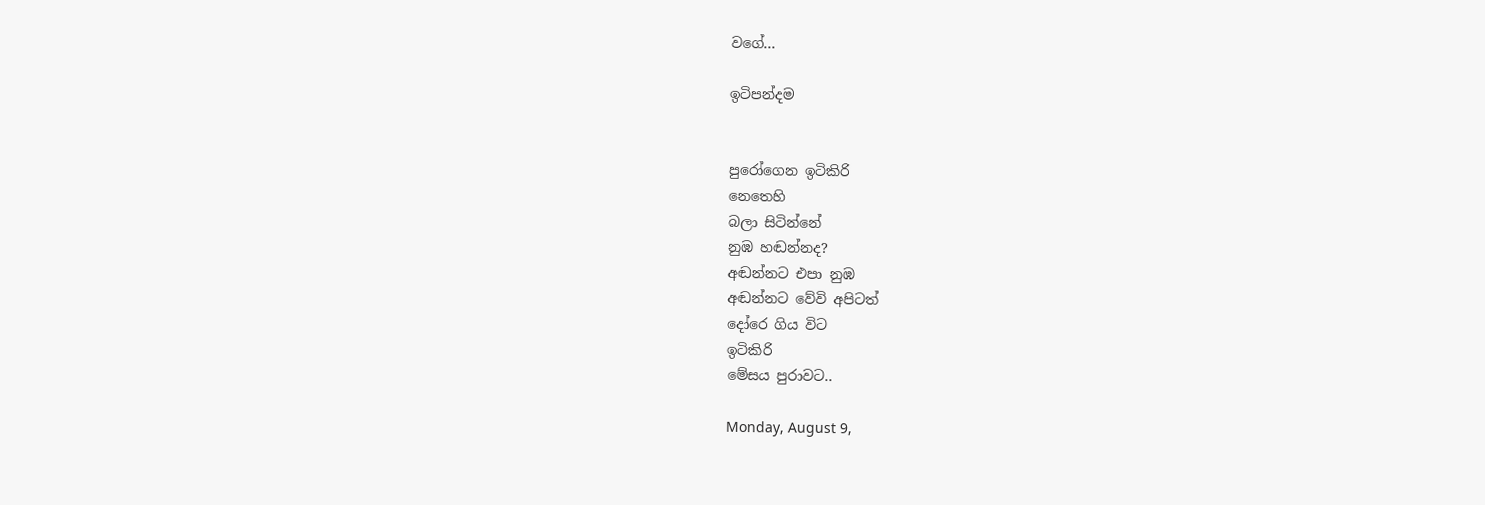වගේ...

ඉටිපන්දම


පුරෝගෙන ඉටිකිරි
නෙතෙහි
බලා සිටින්නේ
නුඹ හඬන්නද?
අඬන්නට එපා නුඹ
අඬන්නට වේවි අපිටත්
දෝරෙ ගිය විට
ඉටිකිරි
මේසය පුරාවට..

Monday, August 9,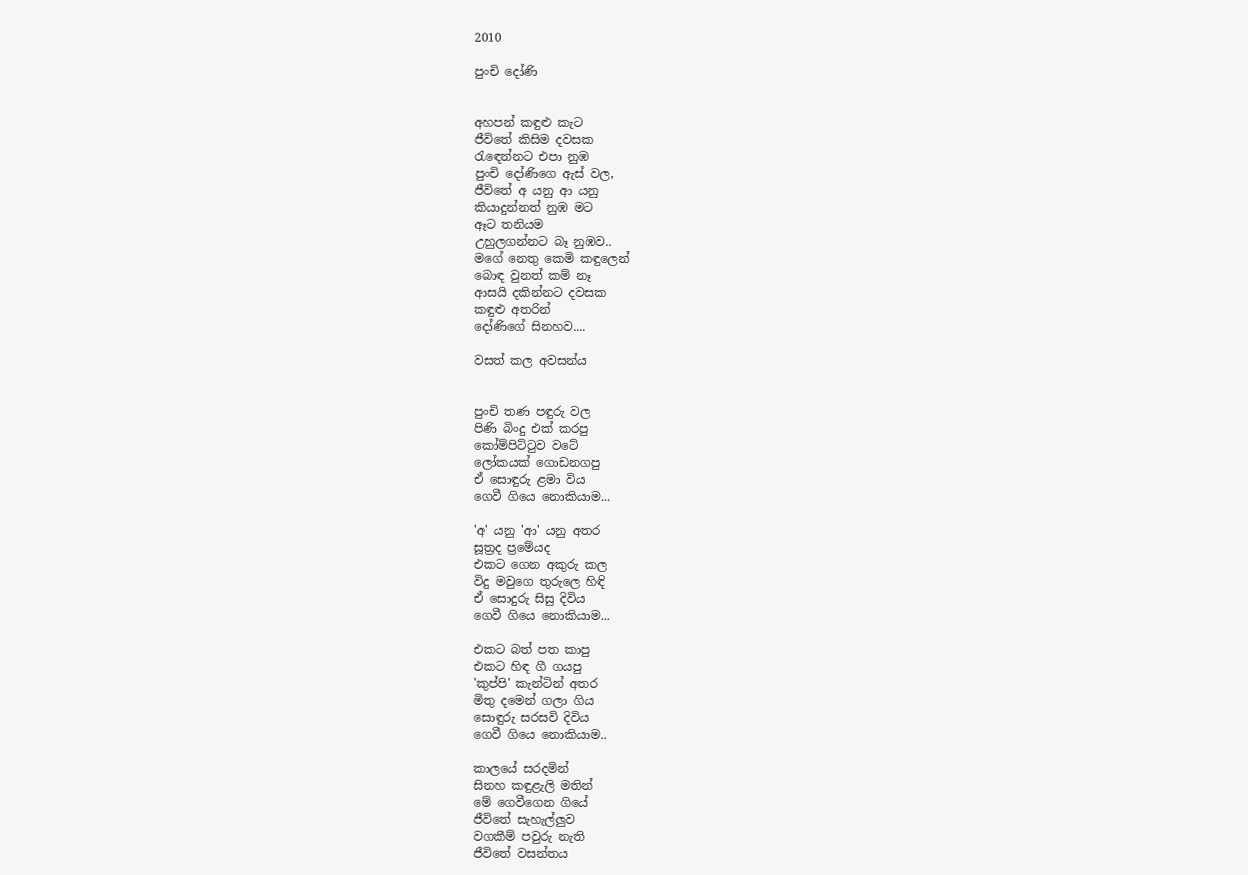2010

පුංචි දෝණි


අහපන් කඳුළු කැට
ජීවිතේ කිසිම දවසක
රැඳෙන්නට එපා නුඹ
පුංචි දෝණිගෙ ඇස් වල,
ජීවිතේ අ යනු ආ යනු
කියාදුන්නත් නුඹ මට
ඈට තනියම
උහුලගන්නට බෑ නුඹව..
මගේ නෙතු කෙමි කඳුලෙන්
බොඳ වුනත් කම් නෑ
ආසයි දකින්නට දවසක
කඳුළු අතරින්
දෝණිගේ සිනහව....

වසත් කල අවසන්ය


පුංචි තණ පඳුරු වල
පිණි බිංදු එක් කරපු
කෝම්පිට්ටුව වටේ
ලෝකයක් ගොඩනගපු
ඒ සොඳුරු ළමා විය
ගෙවී ගියෙ නොකියාම...

'අ' යනු 'ආ' යනු අතර
සූත්‍රද ප්‍රමේයද
එකට ගෙන අකුරු කල
විදු මවුගෙ තුරුලෙ හිඳි
ඒ සොදුරු සිසු දිවිය
ගෙවී ගියෙ නොකියාම...

එකට බත් පත කාපු
එකට හිඳ ගී ගයපු
'කුප්පි' කැන්ටින් අතර
මිතු දමෙන් ගලා ගිය
සොඳුරු සරසවි දිවිය
ගෙවී ගියෙ නොකියාම..

කාලයේ සරදමින්
සිනහ කඳුළැලි මතින්
මේ ගෙවීගෙන ගියේ
ජීවිතේ සැහැල්ලුව
වගකීම් පවුරු නැති
ජීවිතේ වසන්තය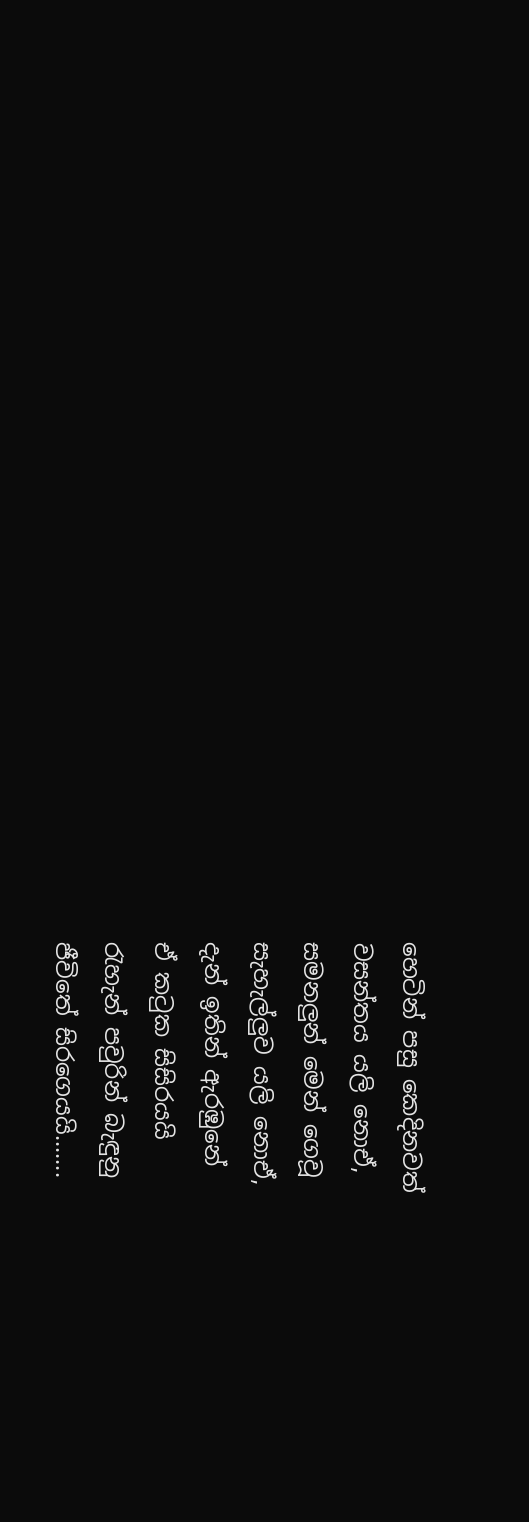හෙටින් පසු කෙදිනවත්
වසන්තය යලි නොඒ,
සමනලුන් මෙන් ගෙවූ
සැහැල්ලුව යලි නොඒ,
දැන් ඉතින් ඇරඹුනේ
ඒ කටුක සිසිරයයි
රැහැන් පවුරින් බැඳුනු
ජීවිතේ සිරගෙයයි.......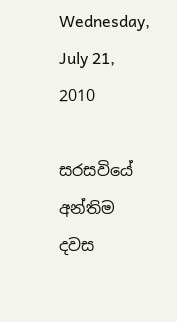Wednesday, July 21, 2010

සරසවියේ අන්තිම දවස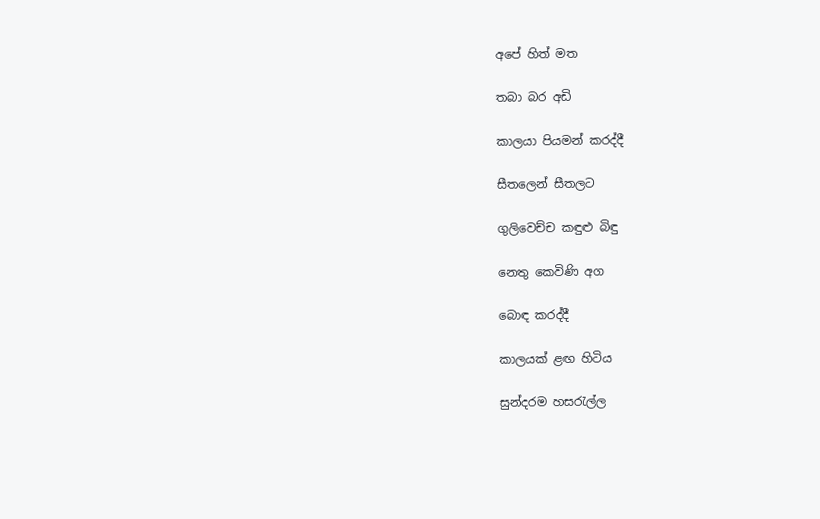අපේ හිත් මත

තබා බර අඩි

කාලයා පියමන් කරද්දී

සීතලෙන් සීතලට

ගුලිවෙච්ච කඳුළු බිඳු

නෙතු කෙවිණි අග

බොඳ කරද්දී

කාලයක් ළඟ හිටිය

සුන්දරම හසරැල්ල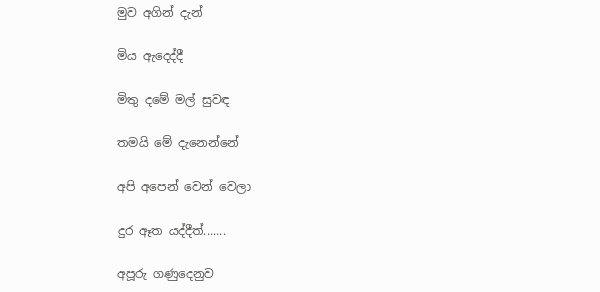මුව අගින් දැන්

මිය ඇදෙද්දී

මිතු දමේ මල් සුවඳ

තමයි මේ දැනෙන්නේ

අපි අපෙන් වෙන් වෙලා

දුර ඈත යද්දීත්.......

අපූරු ගණුදෙනුව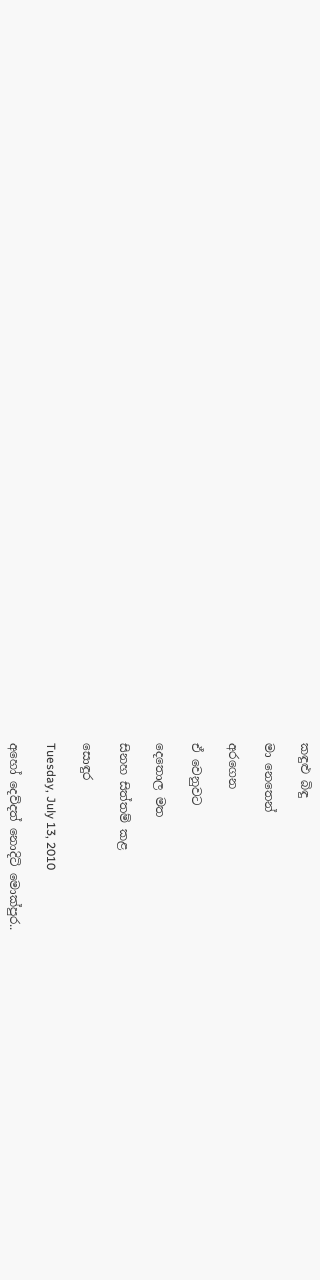කඳුළු බිඳු

මා නෙතෙන්

අරගෙන

ඒ වෙනුවට

දෙතොල මත

සිනහ සිත්තම් කළ

සොඳුර

Tuesday, July 13, 2010

අහෝ දෙව්දත් නොදිටි මොක්පුර..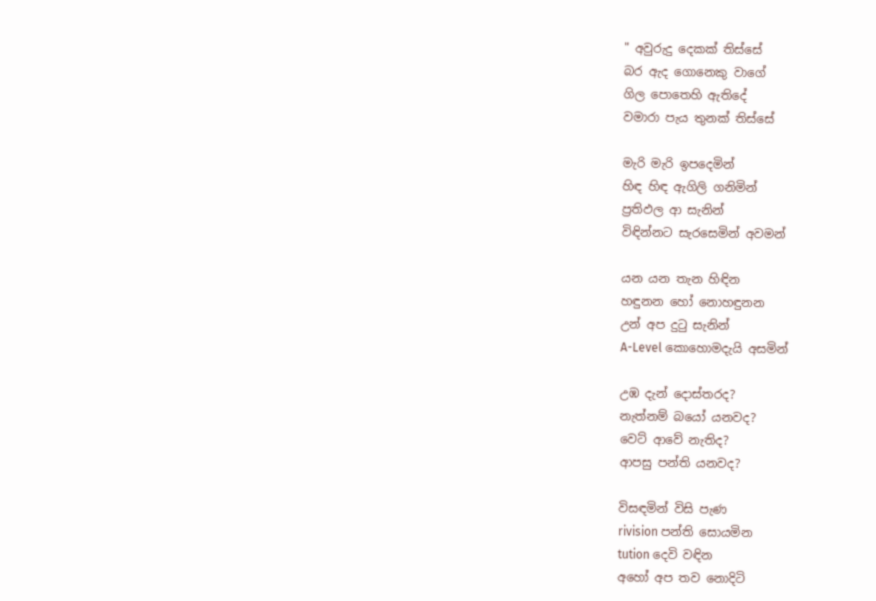" අවුරුදු දෙකක් තිස්සේ
බර ඇද ගොනෙකු වාගේ
ගිල පොතෙහි ඇතිදේ
වමාරා පැය තුනක් තිස්සේ

මැරි මැරි ඉපදෙමින්
හිඳ හිඳ ඇගිලි ගනිමින්
ප්‍රතිඵල ආ සැනින්
විඳින්නට සැරසෙමින් අවමන්

යන යන තැන හිඳින
හඳුනන හෝ නොහඳුනන
උන් අප දුටු සැනින්
A-Level කොහොමදැයි අසමින්

උඹ දැන් දොස්තරද?
නැත්නම් බයෝ යනවද?
වෙට් ආවේ නැතිද?
ආපසු පන්ති යනවද?

විසඳමින් විසි පැණ
rivision පන්ති සොයමින
tution දෙවි වඳින
අහෝ අප තව නොදිටි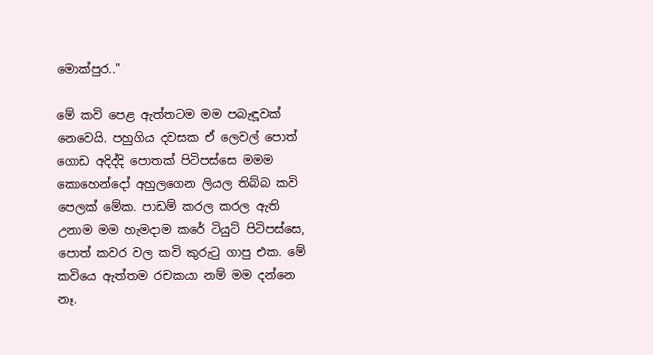මොක්පුර.."

මේ කවි පෙළ ඇත්තටම මම පබැඳූවක් නෙවෙයි. පහුගිය දවසක ඒ ලෙවල් පොත් ගොඩ අදිද්දි පොතක් පිටිපස්සෙ මමම කොහෙන්දෝ අහුලගෙන ලියල තිබ්බ කවි පෙලක් මේක. පාඩම් කරල කරල ඇති උනාම මම හැමදාම කරේ ටියුට් පිටිපස්සෙ, පොත් කවර වල කවි කුරුටු ගාපු එක. මේ කවියෙ ඇත්තම රචකයා නම් මම දන්නෙ නෑ.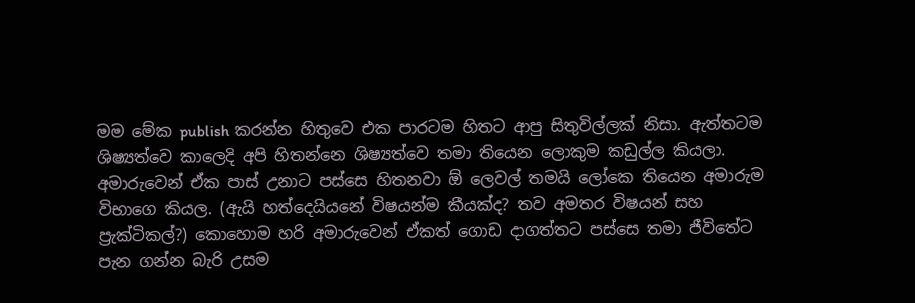මම මේක publish කරන්න හිතුවෙ එක පාරටම හිතට ආපු සිතුවිල්ලක් නිසා. ඇත්තටම ශිෂ්‍යත්වෙ කාලෙදි අපි හිතන්නෙ ශිෂ්‍යත්වෙ තමා තියෙන ලොකුම කඩුල්ල කියලා. අමාරුවෙන් ඒක පාස් උනාට පස්සෙ හිතනවා ඕ ලෙවල් තමයි ලෝකෙ තියෙන අමාරුම විභාගෙ කියල. (ඇයි හත්දෙයියනේ විෂයන්ම කීයක්ද? තව අමතර විෂයන් සහ ප්‍රැක්ටිකල්?) කොහොම හරි අමාරුවෙන් ඒකත් ගොඩ දාගත්තට පස්සෙ තමා ජීවිතේට පැන ගන්න බැරි උසම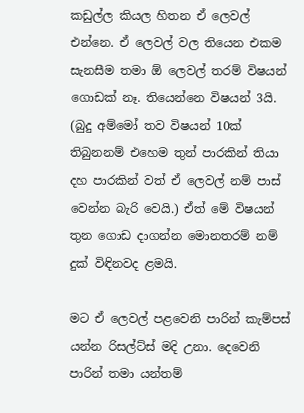කඩුල්ල කියල හිතන ඒ ලෙවල් එන්නෙ. ඒ ලෙවල් වල තියෙන එකම සැනසීම තමා ඕ ලෙවල් තරම් විෂයන් ගොඩක් නෑ. තියෙන්නෙ විෂයන් 3යි. (බුදු අම්මෝ තව විෂයන් 10ක් තිබුනනම් එහෙම තුන් පාරකින් තියා දහ පාරකින් වත් ඒ ලෙවල් නම් පාස් වෙන්න බැරි වෙයි.) ඒත් මේ විෂයන් තුන ගොඩ දාගන්න මොනතරම් නම් දුක් විඳිනවද ළමයි.

මට ඒ ලෙවල් පළවෙනි පාරින් කැම්පස් යන්න රිසල්ට්ස් මදි උනා. දෙවෙනි පාරින් තමා යන්තම්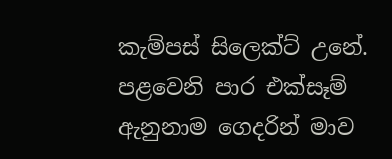කැම්පස් සිලෙක්ට් උනේ. පළවෙනි පාර එක්සෑම් ඇනුනාම ගෙදරින් මාව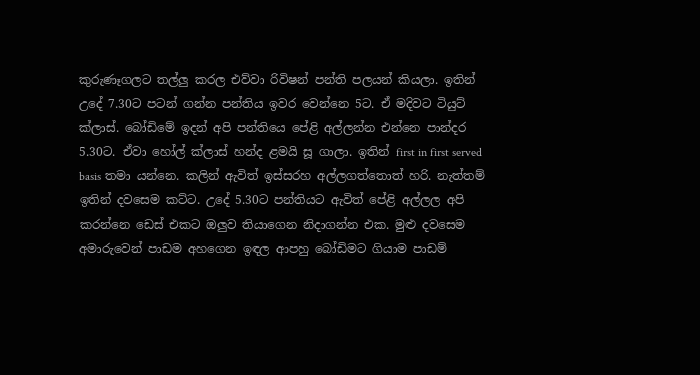කුරුණෑගලට තල්ලු කරල එව්වා රිවිෂන් පන්ති පලයන් කියලා. ඉතින් උදේ 7.30ට පටන් ගන්න පන්තිය ඉවර වෙන්නෙ 5ට. ඒ මදිවට ටියුට් ක්ලාස්. බෝඩිමේ ඉදන් අපි පන්තියෙ පේළි අල්ලන්න එන්නෙ පාන්දර 5.30ට. ඒවා හෝල් ක්ලාස් හන්ද ළමයි සූ ගාලා. ඉතින් first in first served basis තමා යන්නෙ. කලින් ඇවිත් ඉස්සරහ අල්ලගත්තොත් හරි. නැත්තම් ඉතින් දවසෙම කට්ට. උදේ 5.30ට පන්තියට ඇවිත් පේළි අල්ලල අපි කරන්නෙ ඩෙස් එකට ඔලුව තියාගෙන නිදාගන්න එක. මුළු දවසෙම අමාරුවෙන් පාඩම අහගෙන ඉඳල ආපහු බෝඩිමට ගියාම පාඩම්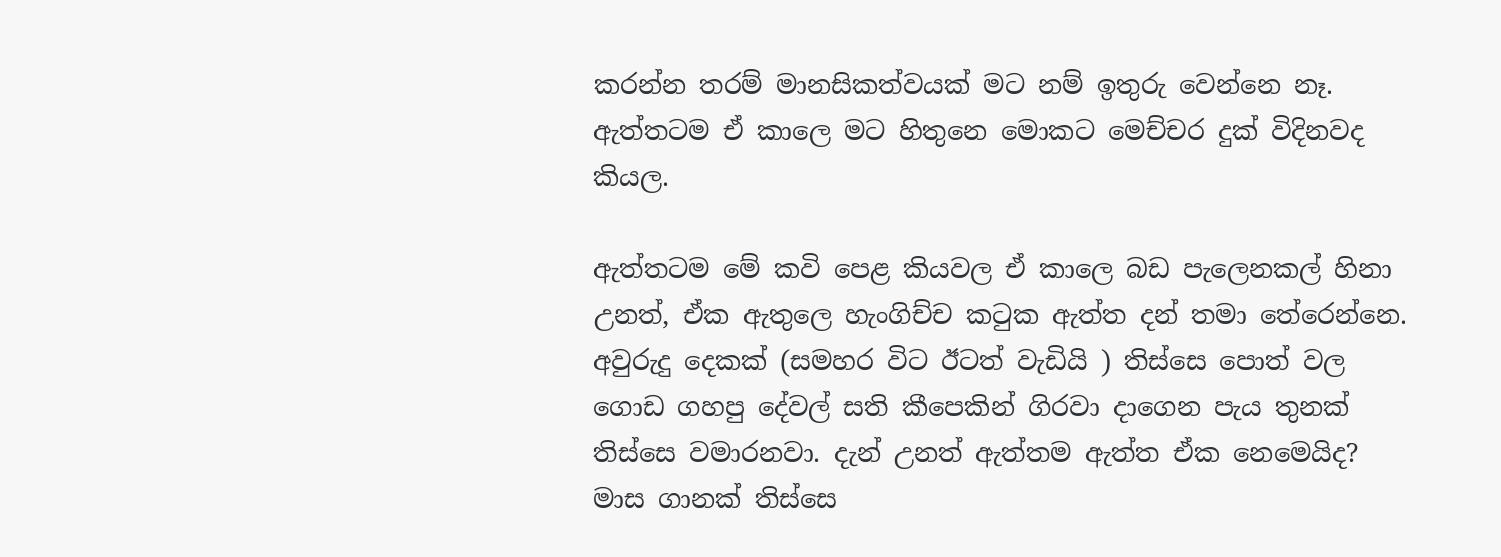කරන්න තරම් මානසිකත්වයක් මට නම් ඉතුරු වෙන්නෙ නෑ. ඇත්තටම ඒ කාලෙ මට හිතුනෙ මොකට මෙච්චර දුක් විදිනවද කියල.

ඇත්තටම මේ කවි පෙළ කියවල ඒ කාලෙ බඩ පැලෙනකල් හිනා උනත්, ඒක ඇතුලෙ හැංගිච්ච කටුක ඇත්ත දන් තමා තේරෙන්නෙ. අවුරුදු දෙකක් (සමහර විට ඊටත් වැඩියි ) තිස්සෙ පොත් වල ගොඩ ගහපු දේවල් සති කීපෙකින් ගිරවා දාගෙන පැය තුනක් තිස්සෙ වමාරනවා. දැන් උනත් ඇත්තම ඇත්ත ඒක නෙමෙයිද? මාස ගානක් තිස්සෙ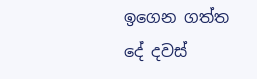ඉගෙන ගත්ත දේ දවස්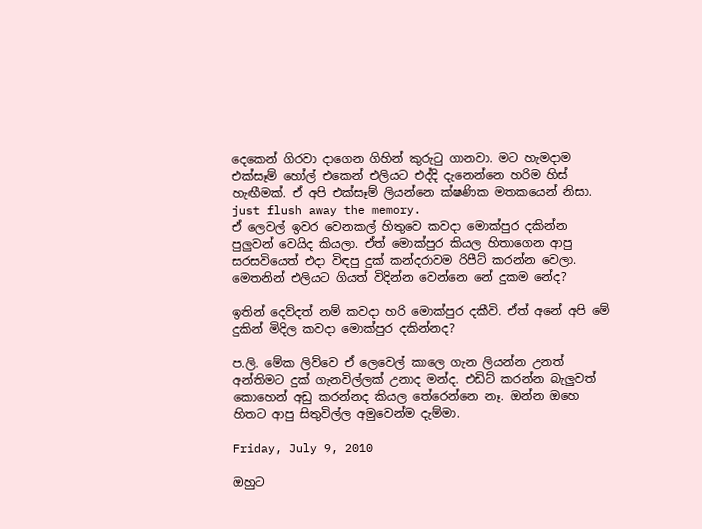දෙකෙන් ගිරවා දාගෙන ගිහින් කුරුටු ගානවා. මට හැමදාම එක්සෑම් හෝල් එකෙන් එලියට එද්දි දැනෙන්නෙ හරිම හිස් හැඟීමක්. ඒ අපි එක්සෑම් ලියන්නෙ ක්ෂණික මතකයෙන් නිසා. just flush away the memory.
ඒ ලෙවල් ඉවර වෙනකල් හිතුවෙ කවදා මොක්පුර දකින්න පුලුවන් වෙයිද කියලා. ඒත් මොක්පුර කියල හිතාගෙන ආපු සරසවියෙත් එදා විඳපු දුක් කන්දරාවම රිපීට් කරන්න වෙලා. මෙතනින් එලියට ගියත් විදින්න වෙන්නෙ නේ දුකම නේද?

ඉතින් දෙව්දත් නම් කවදා හරි මොක්පුර දකීවි. ඒත් අනේ අපි මේ දුකින් මිදිල කවදා මොක්පුර දකින්නද?

ප.ලි. මේක ලිව්වෙ ඒ ලෙවෙල් කාලෙ ගැන ලියන්න උනත් අන්තිමට දුක් ගැනවිල්ලක් උනාද මන්ද. එඩිට් කරන්න බැලුවත් කොහෙන් අඩු කරන්නද කියල තේරෙන්නෙ නෑ. ඔන්න ඔහෙ හිතට ආපු සිතුවිල්ල අමුවෙන්ම දැම්මා.

Friday, July 9, 2010

ඔහුට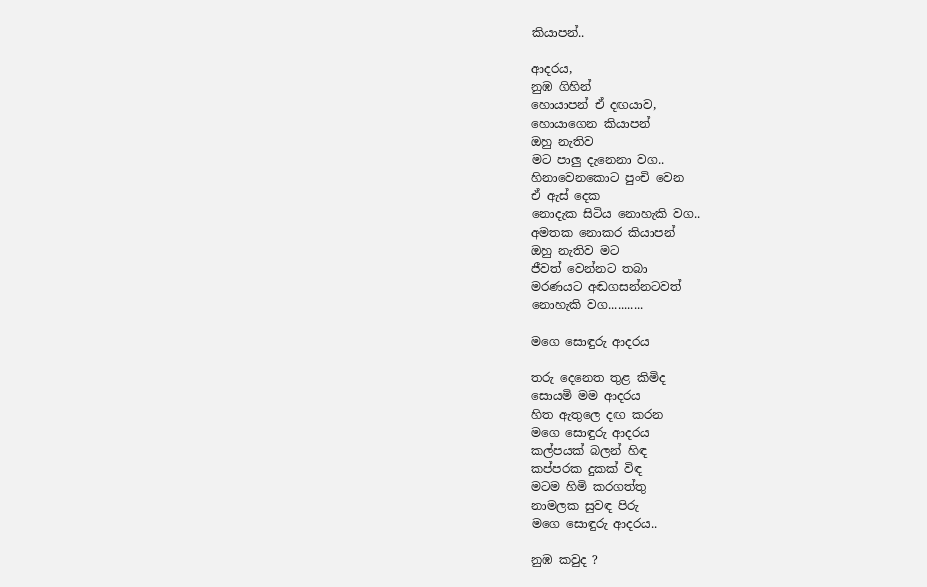කියාපන්..

ආදරය,
නුඹ ගිහින්
හොයාපන් ඒ දඟයාව,
හොයාගෙන කියාපන්
ඔහු නැතිව
මට පාලු දැනෙනා වග..
හිනාවෙනකොට පුංචි වෙන
ඒ ඇස් දෙක
නොදැක සිටිය නොහැකි වග..
අමතක නොකර කියාපන්
ඔහු නැතිව මට
ජීවත් වෙන්නට තබා
මරණයට අඬගසන්නටවත්
නොහැකි වග...........

මගෙ සොඳුරු ආදරය

තරු දෙනෙත තුළ කිමිද
සොයමි මම ආදරය
හිත ඇතුලෙ දඟ කරන
මගෙ සොඳුරු ආදරය
කල්පයක් බලන් හිඳ
කප්පරක දුකක් විඳ
මටම හිමි කරගත්තු
නාමලක සුවඳ පිරු
මගෙ සොඳුරු ආදරය..

නුඹ කවුද ?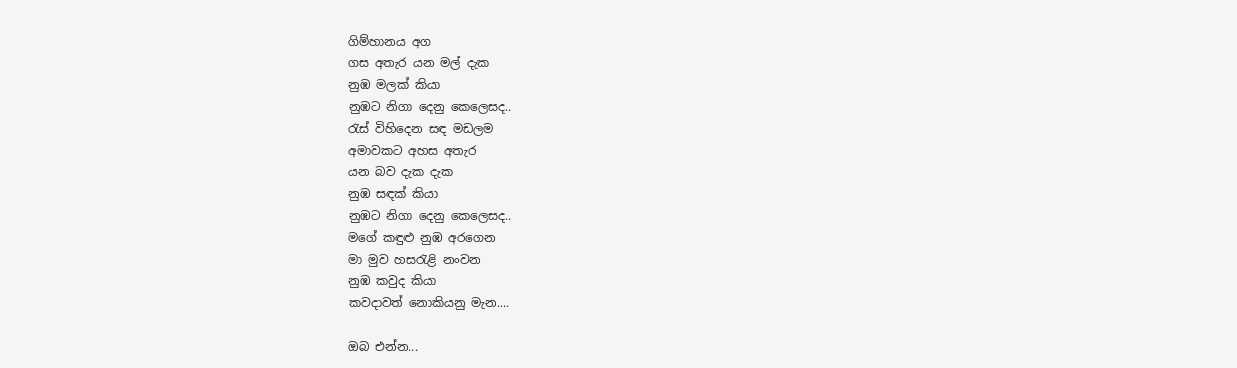ගිම්හානය අග
ගස අතැර යන මල් දැක
නුඹ මලක් කියා
නුඹට නිගා දෙනු කෙලෙසද..
රැස් විහිදෙන සඳ මඩලම
අමාවකට අහස අතැර
යන බව දැක දැක
නුඹ සඳක් කියා
නුඹට නිගා දෙනු කෙලෙසද..
මගේ කඳුළු නුඹ අරගෙන
මා මුව හසරැළි නංවන
නුඹ කවුද කියා
කවදාවත් නොකියනු මැන....

ඔබ එන්න...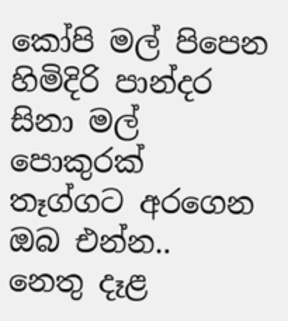කෝපි මල් පිපෙන
හිමිදිරි පාන්දර
සිනා මල් පොකුරක්
තෑග්ගට අරගෙන
ඔබ එන්න..
නෙතු දෑළ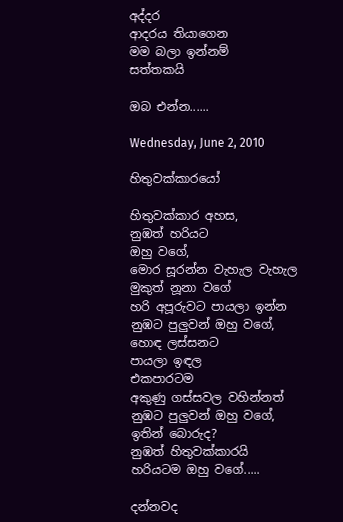අද්දර
ආදරය තියාගෙන
මම බලා ඉන්නම්
සත්තකයි

ඔබ එන්න......

Wednesday, June 2, 2010

හිතුවක්කාරයෝ

හිතුවක්කාර අහස,
නුඹත් හරියට
ඔහු වගේ,
මොර සූරන්න වැහැල වැහැල
මුකුත් නූනා වගේ
හරි අපූරුවට පායලා ඉන්න
නුඹට පුලුවන් ඔහු වගේ,
හොඳ ලස්සනට
පායලා ඉඳල
එකපාරටම
අකුණු ගස්සවල වහින්නත්
නුඹට පුලුවන් ඔහු වගේ,
ඉතින් බොරුද?
නුඹත් හිතුවක්කාරයි
හරියටම ඔහු වගේ.....

දන්නවද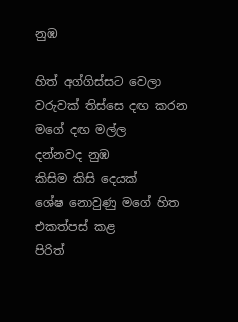නුඹ

හිත් අග්ගිස්සට වෙලා
වරුවක් තිස්සෙ දඟ කරන
මගේ දඟ මල්ල
දන්නවද නුඹ
කිසිම කිසි දෙයක්
ශේෂ නොවුණු මගේ හිත
එකත්පස් කළ
පිරිත්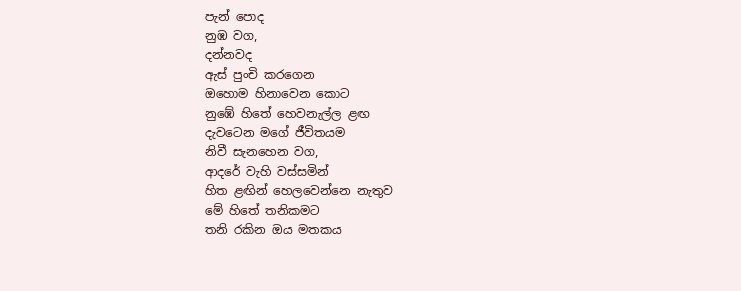පැන් පොද
නුඹ වග,
දන්නවද
ඇස් පුංචි කරගෙන
ඔහොම හිනාවෙන කොට
නුඹේ හිතේ හෙවනැල්ල ළඟ
දැවටෙන මගේ ජීවිතයම
නිවී සැනහෙන වග,
ආදරේ වැහි වස්සමින්
හිත ළඟින් හෙලවෙන්නෙ නැතුව
මේ හිතේ තනිකමට
තනි රකින ඔය මතකය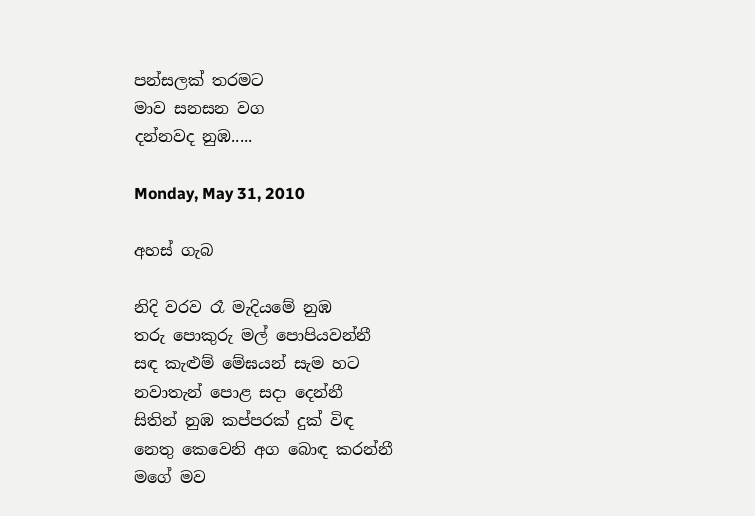පන්සලක් තරමට
මාව සනසන වග
දන්නවද නුඹ.....

Monday, May 31, 2010

අහස් ගැබ

නිදි වරව රෑ මැදියමේ නුඹ
තරු පොකුරු මල් පොපියවන්නී
සඳ කැළුම් මේඝයන් සැම හට
නවාතැන් පොළ සදා දෙන්නී
සිතින් නුඹ කප්පරක් දුක් විඳ
නෙතු කෙවෙනි අග බොඳ කරන්නී
මගේ මව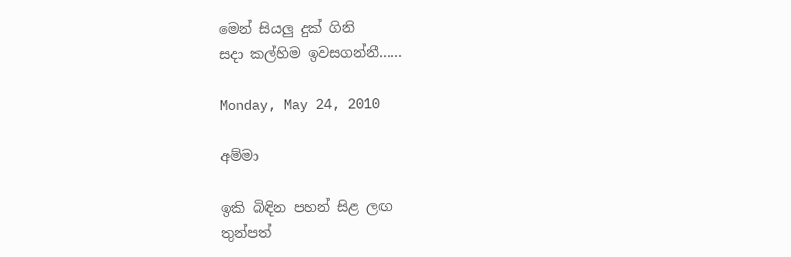මෙන් සියලු දුක් ගිනි
සදා කල්හිම ඉවසගන්නී......

Monday, May 24, 2010

අම්මා

ඉකි බිඳින පහන් සිළ ලඟ
තුන්පත්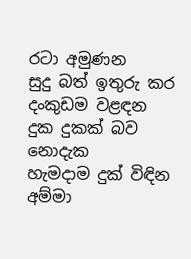රටා අමුණන
සුදු බත් ඉතුරු කර
දංකුඩම වළඳන
දුක දුකක් බව නොදැක
හැමදාම දුක් විඳින
අම්මා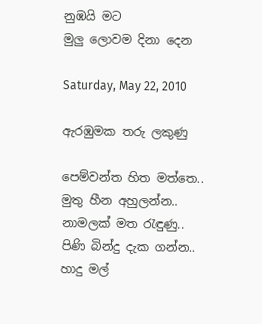නුඹයි මට
මුලු ලොවම දිනා දෙන

Saturday, May 22, 2010

ඇරඹුමක තරු ලකුණු

පෙම්වන්ත හිත මත්තෙ..
මුතු හීන අහුලන්න..
නාමලක් මත රැඳුණු..
පිණි බින්දු දැක ගන්න..
හාදු මල්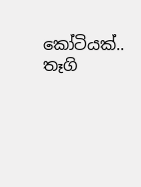කෝටියක්..
තෑගි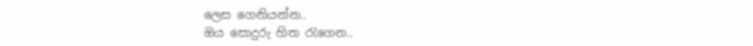ලෙස ගෙනියන්න..
ඔය සොදුරු හිත රැගෙන..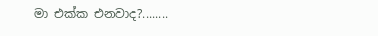මා එක්ක එනවාද?........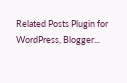Related Posts Plugin for WordPress, Blogger...